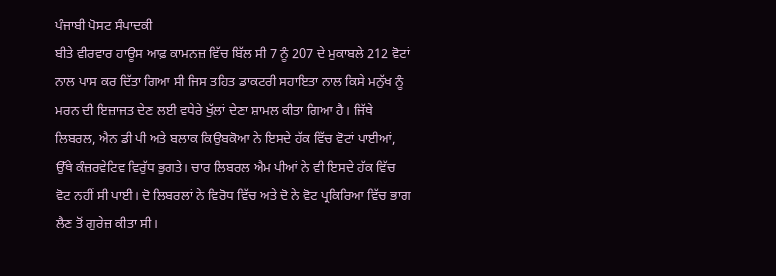ਪੰਜਾਬੀ ਪੋਸਟ ਸੰਪਾਦਕੀ
ਬੀਤੇ ਵੀਰਵਾਰ ਹਾਊਸ ਆਫ਼ ਕਾਮਨਜ਼ ਵਿੱਚ ਬਿੱਲ ਸੀ 7 ਨੂੰ 207 ਦੇ ਮੁਕਾਬਲੇ 212 ਵੋਟਾਂ ਨਾਲ ਪਾਸ ਕਰ ਦਿੱਤਾ ਗਿਆ ਸੀ ਜਿਸ ਤਹਿਤ ਡਾਕਟਰੀ ਸਹਾਇਤਾ ਨਾਲ ਕਿਸੇ ਮਨੁੱਖ ਨੂੰ ਮਰਨ ਦੀ ਇਜ਼ਾਜਤ ਦੇਣ ਲਈ ਵਧੇਰੇ ਖੁੱਲਾਂ ਦੇਣਾ ਸ਼ਾਮਲ ਕੀਤਾ ਗਿਆ ਹੈ। ਜਿੱਥੇ ਲਿਬਰਲ, ਐਨ ਡੀ ਪੀ ਅਤੇ ਬਲਾਕ ਕਿਉਬਕੋਆ ਨੇ ਇਸਦੇ ਹੱਕ ਵਿੱਚ ਵੋਟਾਂ ਪਾਈਆਂ, ਉੱਥੇ ਕੰਜ਼ਰਵੇਟਿਵ ਵਿਰੁੱਧ ਭੁਗਤੇ। ਚਾਰ ਲਿਬਰਲ ਐਮ ਪੀਆਂ ਨੇ ਵੀ ਇਸਦੇ ਹੱਕ ਵਿੱਚ ਵੋਟ ਨਹੀਂ ਸੀ ਪਾਈ। ਦੋ ਲਿਬਰਲਾਂ ਨੇ ਵਿਰੋਧ ਵਿੱਚ ਅਤੇ ਦੋ ਨੇ ਵੋਟ ਪ੍ਰਕਿਰਿਆ ਵਿੱਚ ਭਾਗ ਲੈਣ ਤੋਂ ਗੁਰੇਜ਼ ਕੀਤਾ ਸੀ।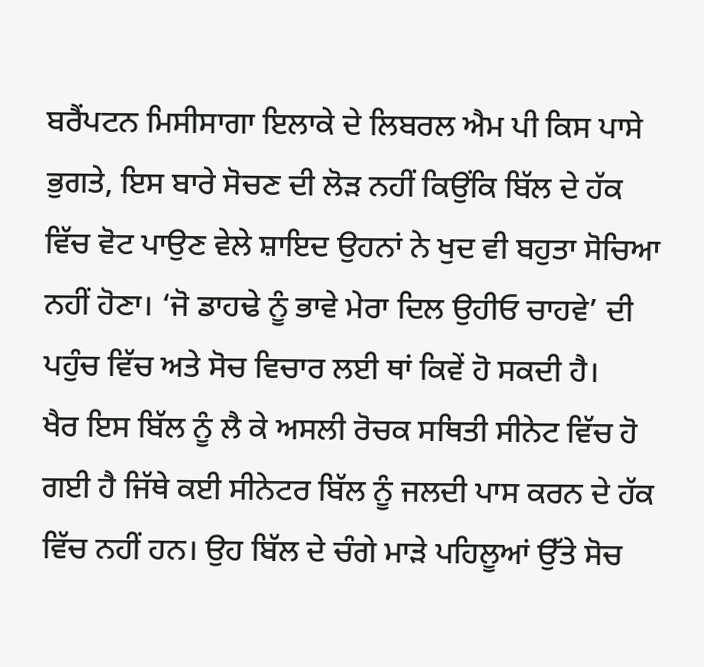ਬਰੈਂਪਟਨ ਮਿਸੀਸਾਗਾ ਇਲਾਕੇ ਦੇ ਲਿਬਰਲ ਐਮ ਪੀ ਕਿਸ ਪਾਸੇ ਭੁਗਤੇ, ਇਸ ਬਾਰੇ ਸੋਚਣ ਦੀ ਲੋੜ ਨਹੀਂ ਕਿਉਂਕਿ ਬਿੱਲ ਦੇ ਹੱਕ ਵਿੱਚ ਵੋਟ ਪਾਉਣ ਵੇਲੇ ਸ਼ਾਇਦ ਉਹਨਾਂ ਨੇ ਖੁਦ ਵੀ ਬਹੁਤਾ ਸੋਚਿਆ ਨਹੀਂ ਹੋਣਾ। ‘ਜੋ ਡਾਹਢੇ ਨੂੰ ਭਾਵੇ ਮੇਰਾ ਦਿਲ ਉਹੀਓ ਚਾਹਵੇ’ ਦੀ ਪਹੁੰਚ ਵਿੱਚ ਅਤੇ ਸੋਚ ਵਿਚਾਰ ਲਈ ਥਾਂ ਕਿਵੇਂ ਹੋ ਸਕਦੀ ਹੈ।
ਖੈਰ ਇਸ ਬਿੱਲ ਨੂੰ ਲੈ ਕੇ ਅਸਲੀ ਰੋਚਕ ਸਥਿਤੀ ਸੀਨੇਟ ਵਿੱਚ ਹੋ ਗਈ ਹੈ ਜਿੱਥੇ ਕਈ ਸੀਨੇਟਰ ਬਿੱਲ ਨੂੰ ਜਲਦੀ ਪਾਸ ਕਰਨ ਦੇ ਹੱਕ ਵਿੱਚ ਨਹੀਂ ਹਨ। ਉਹ ਬਿੱਲ ਦੇ ਚੰਗੇ ਮਾੜੇ ਪਹਿਲੂਆਂ ਉੱਤੇ ਸੋਚ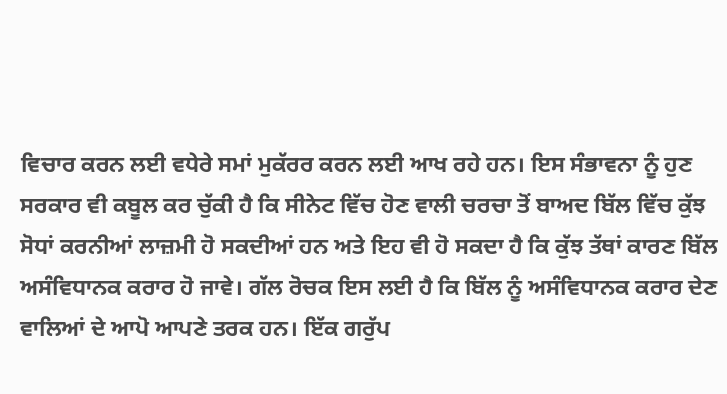ਵਿਚਾਰ ਕਰਨ ਲਈ ਵਧੇਰੇ ਸਮਾਂ ਮੁਕੱਰਰ ਕਰਨ ਲਈ ਆਖ ਰਹੇ ਹਨ। ਇਸ ਸੰਭਾਵਨਾ ਨੂੰ ਹੁਣ ਸਰਕਾਰ ਵੀ ਕਬੂਲ ਕਰ ਚੁੱਕੀ ਹੈ ਕਿ ਸੀਨੇਟ ਵਿੱਚ ਹੋਣ ਵਾਲੀ ਚਰਚਾ ਤੋਂ ਬਾਅਦ ਬਿੱਲ ਵਿੱਚ ਕੁੱਝ ਸੋਧਾਂ ਕਰਨੀਆਂ ਲਾਜ਼ਮੀ ਹੋ ਸਕਦੀਆਂ ਹਨ ਅਤੇ ਇਹ ਵੀ ਹੋ ਸਕਦਾ ਹੈ ਕਿ ਕੁੱਝ ਤੱਥਾਂ ਕਾਰਣ ਬਿੱਲ ਅਸੰਵਿਧਾਨਕ ਕਰਾਰ ਹੋ ਜਾਵੇ। ਗੱਲ ਰੋਚਕ ਇਸ ਲਈ ਹੈ ਕਿ ਬਿੱਲ ਨੂੰ ਅਸੰਵਿਧਾਨਕ ਕਰਾਰ ਦੇਣ ਵਾਲਿਆਂ ਦੇ ਆਪੋ ਆਪਣੇ ਤਰਕ ਹਨ। ਇੱਕ ਗਰੁੱਪ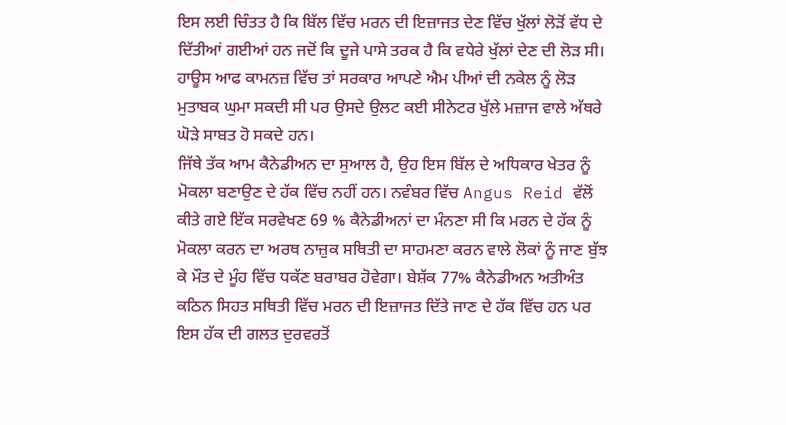ਇਸ ਲਈ ਚਿੰਤਤ ਹੈ ਕਿ ਬਿੱਲ ਵਿੱਚ ਮਰਨ ਦੀ ਇਜ਼ਾਜਤ ਦੇਣ ਵਿੱਚ ਖੁੱਲਾਂ ਲੋੜੋਂ ਵੱਧ ਦੇ ਦਿੱਤੀਆਂ ਗਈਆਂ ਹਨ ਜਦੋਂ ਕਿ ਦੂਜੇ ਪਾਸੇ ਤਰਕ ਹੈ ਕਿ ਵਧੇਰੇ ਖੁੱਲਾਂ ਦੇਣ ਦੀ ਲੋੜ ਸੀ। ਹਾਊਸ ਆਫ ਕਾਮਨਜ਼ ਵਿੱਚ ਤਾਂ ਸਰਕਾਰ ਆਪਣੇ ਐਮ ਪੀਆਂ ਦੀ ਨਕੇਲ ਨੂੰ ਲੋੜ ਮੁਤਾਬਕ ਘੁਮਾ ਸਕਦੀ ਸੀ ਪਰ ਉਸਦੇ ਉਲਟ ਕਈ ਸੀਨੇਟਰ ਖੁੱਲੇ ਮਜ਼ਾਜ ਵਾਲੇ ਅੱਥਰੇ ਘੋੜੇ ਸਾਬਤ ਹੋ ਸਕਦੇ ਹਨ।
ਜਿੱਥੇ ਤੱਕ ਆਮ ਕੈਨੇਡੀਅਨ ਦਾ ਸੁਆਲ ਹੈ, ਉਹ ਇਸ ਬਿੱਲ ਦੇ ਅਧਿਕਾਰ ਖੇਤਰ ਨੂੰ ਮੋਕਲਾ ਬਣਾਉਣ ਦੇ ਹੱਕ ਵਿੱਚ ਨਹੀਂ ਹਨ। ਨਵੰਬਰ ਵਿੱਚ Angus Reid ਵੱਲੋਂ ਕੀਤੇ ਗਏ ਇੱਕ ਸਰਵੇਖਣ 69 % ਕੈਨੇਡੀਅਨਾਂ ਦਾ ਮੰਨਣਾ ਸੀ ਕਿ ਮਰਨ ਦੇ ਹੱਕ ਨੂੰ ਮੋਕਲਾ ਕਰਨ ਦਾ ਅਰਥ ਨਾਜ਼ੁਕ ਸਥਿਤੀ ਦਾ ਸਾਹਮਣਾ ਕਰਨ ਵਾਲੇ ਲੋਕਾਂ ਨੂੰ ਜਾਣ ਬੁੱਝ ਕੇ ਮੌਤ ਦੇ ਮੂੰਹ ਵਿੱਚ ਧਕੱਣ ਬਰਾਬਰ ਹੋਵੇਗਾ। ਬੇਸ਼ੱਕ 77% ਕੈਨੇਡੀਅਨ ਅਤੀਅੰਤ ਕਠਿਨ ਸਿਹਤ ਸਥਿਤੀ ਵਿੱਚ ਮਰਨ ਦੀ ਇਜ਼ਾਜਤ ਦਿੱਤੇ ਜਾਣ ਦੇ ਹੱਕ ਵਿੱਚ ਹਨ ਪਰ ਇਸ ਹੱਕ ਦੀ ਗਲਤ ਦੁਰਵਰਤੋਂ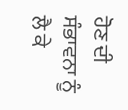ਹੋਣ ਦੀ ਸੰਭਾਵਨਾ ਨੂੰ ਲੈ ਕੇ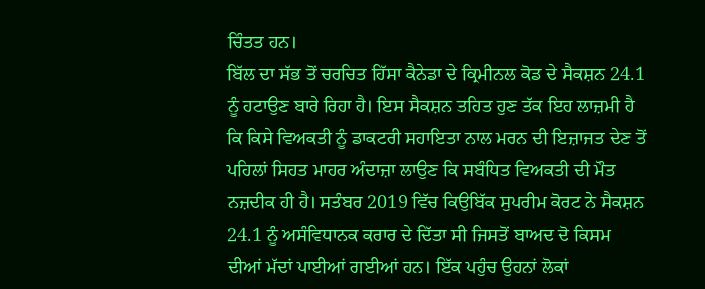ਚਿੰਤਤ ਹਨ।
ਬਿੱਲ ਦਾ ਸੱਭ ਤੋਂ ਚਰਚਿਤ ਹਿੱਸਾ ਕੈਨੇਡਾ ਦੇ ਕ੍ਰਿਮੀਨਲ ਕੋਡ ਦੇ ਸੈਕਸ਼ਨ 24.1 ਨੂੰ ਹਟਾਉਣ ਬਾਰੇ ਰਿਹਾ ਹੈ। ਇਸ ਸੈਕਸ਼ਨ ਤਹਿਤ ਹੁਣ ਤੱਕ ਇਹ ਲਾਜ਼ਮੀ ਹੈ ਕਿ ਕਿਸੇ ਵਿਅਕਤੀ ਨੂੰ ਡਾਕਟਰੀ ਸਹਾਇਤਾ ਨਾਲ ਮਰਨ ਦੀ ਇਜ਼ਾਜਤ ਦੇਣ ਤੋਂ ਪਹਿਲਾਂ ਸਿਹਤ ਮਾਹਰ ਅੰਦਾਜ਼ਾ ਲਾਉਣ ਕਿ ਸਬੰਧਿਤ ਵਿਅਕਤੀ ਦੀ ਮੌਤ ਨਜ਼ਦੀਕ ਹੀ ਹੈ। ਸਤੰਬਰ 2019 ਵਿੱਚ ਕਿਉਬਿੱਕ ਸੁਪਰੀਮ ਕੋਰਟ ਨੇ ਸੈਕਸ਼ਨ 24.1 ਨੂੰ ਅਸੰਵਿਧਾਨਕ ਕਰਾਰ ਦੇ ਦਿੱਤਾ ਸੀ ਜਿਸਤੋਂ ਬਾਅਦ ਦੋ ਕਿਸਮ ਦੀਆਂ ਮੱਦਾਂ ਪਾਈਆਂ ਗਈਆਂ ਹਨ। ਇੱਕ ਪਹੁੰਚ ਉਹਨਾਂ ਲੋਕਾਂ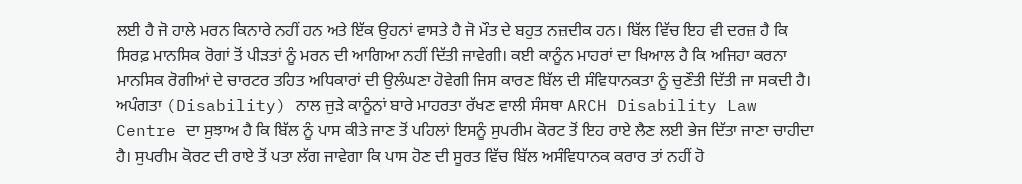ਲਈ ਹੈ ਜੋ ਹਾਲੇ ਮਰਨ ਕਿਨਾਰੇ ਨਹੀਂ ਹਨ ਅਤੇ ਇੱਕ ਉਹਨਾਂ ਵਾਸਤੇ ਹੈ ਜੋ ਮੌਤ ਦੇ ਬਹੁਤ ਨਜ਼ਦੀਕ ਹਨ। ਬਿੱਲ ਵਿੱਚ ਇਹ ਵੀ ਦਰਜ਼ ਹੈ ਕਿ ਸਿਰਫ਼ ਮਾਨਸਿਕ ਰੋਗਾਂ ਤੋਂ ਪੀੜਤਾਂ ਨੂੰ ਮਰਨ ਦੀ ਆਗਿਆ ਨਹੀਂ ਦਿੱਤੀ ਜਾਵੇਗੀ। ਕਈ ਕਾਨੂੰਨ ਮਾਹਰਾਂ ਦਾ ਖਿਆਲ ਹੈ ਕਿ ਅਜਿਹਾ ਕਰਨਾ ਮਾਨਸਿਕ ਰੋਗੀਆਂ ਦੇ ਚਾਰਟਰ ਤਹਿਤ ਅਧਿਕਾਰਾਂ ਦੀ ਉਲੰਘਣਾ ਹੋਵੇਗੀ ਜਿਸ ਕਾਰਣ ਬਿੱਲ ਦੀ ਸੰਵਿਧਾਨਕਤਾ ਨੂੰ ਚੁਣੌਤੀ ਦਿੱਤੀ ਜਾ ਸਕਦੀ ਹੈ।
ਅਪੰਗਤਾ (Disability) ਨਾਲ ਜੁੜੇ ਕਾਨੂੰਨਾਂ ਬਾਰੇ ਮਾਹਰਤਾ ਰੱਖਣ ਵਾਲੀ ਸੰਸਥਾ ARCH Disability Law Centre ਦਾ ਸੁਝਾਅ ਹੈ ਕਿ ਬਿੱਲ ਨੂੰ ਪਾਸ ਕੀਤੇ ਜਾਣ ਤੋਂ ਪਹਿਲਾਂ ਇਸਨੂੰ ਸੁਪਰੀਮ ਕੋਰਟ ਤੋਂ ਇਹ ਰਾਏ ਲੈਣ ਲਈ ਭੇਜ ਦਿੱਤਾ ਜਾਣਾ ਚਾਹੀਦਾ ਹੈ। ਸੁਪਰੀਮ ਕੋਰਟ ਦੀ ਰਾਏ ਤੋਂ ਪਤਾ ਲੱਗ ਜਾਵੇਗਾ ਕਿ ਪਾਸ ਹੋਣ ਦੀ ਸੂਰਤ ਵਿੱਚ ਬਿੱਲ ਅਸੰਵਿਧਾਨਕ ਕਰਾਰ ਤਾਂ ਨਹੀਂ ਹੋ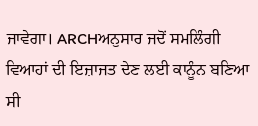ਜਾਵੇਗਾ। ARCHਅਨੁਸਾਰ ਜਦੋਂ ਸਮਲਿੰਗੀ ਵਿਆਹਾਂ ਦੀ ਇਜ਼ਾਜਤ ਦੇਣ ਲਈ ਕਾਨੂੰਨ ਬਣਿਆ ਸੀ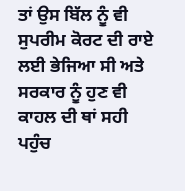ਤਾਂ ਉਸ ਬਿੱਲ ਨੂੰ ਵੀ ਸੁਪਰੀਮ ਕੋਰਟ ਦੀ ਰਾਏ ਲਈ ਭੇਜਿਆ ਸੀ ਅਤੇ ਸਰਕਾਰ ਨੂੰ ਹੁਣ ਵੀ ਕਾਹਲ ਦੀ ਥਾਂ ਸਹੀ ਪਹੁੰਚ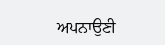ਅਪਨਾਉਣੀ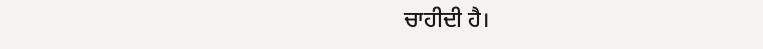ਚਾਹੀਦੀ ਹੈ।